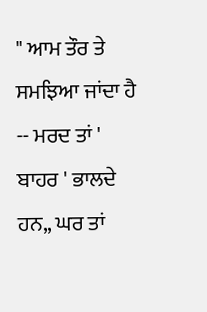" ਆਮ ਤੌਰ ਤੇ ਸਮਝਿਆ ਜਾਂਦਾ ਹੈ -- ਮਰਦ ਤਾਂ ' ਬਾਹਰ ' ਭਾਲਦੇ ਹਨ,, ਘਰ ਤਾਂ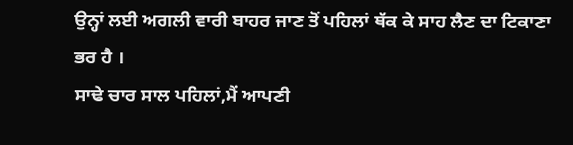ਉਨ੍ਹਾਂ ਲਈ ਅਗਲੀ ਵਾਰੀ ਬਾਹਰ ਜਾਣ ਤੋਂ ਪਹਿਲਾਂ ਥੱਕ ਕੇ ਸਾਹ ਲੈਣ ਦਾ ਟਿਕਾਣਾ ਭਰ ਹੈ ।
ਸਾਢੇ ਚਾਰ ਸਾਲ ਪਹਿਲਾਂ,ਮੈਂ ਆਪਣੀ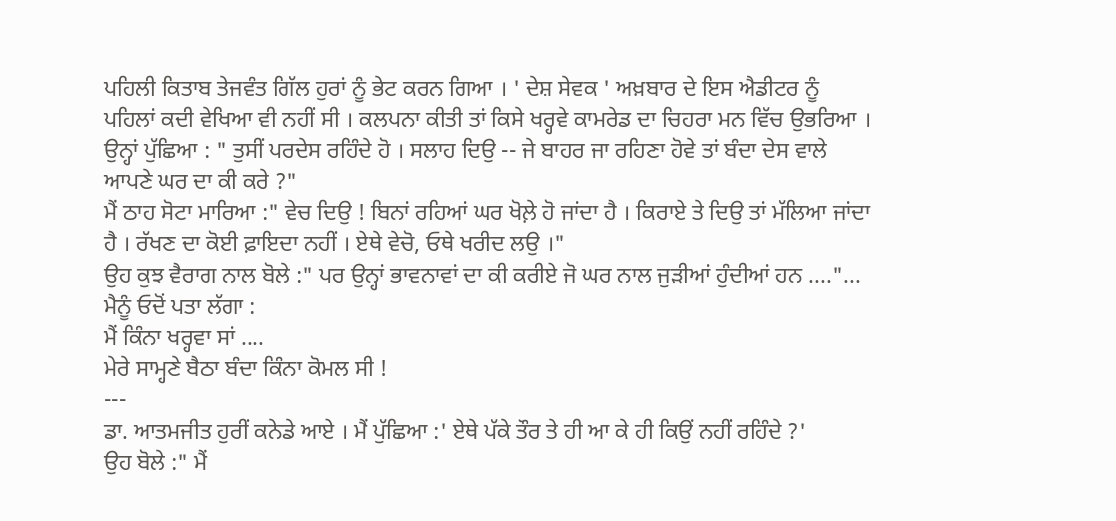ਪਹਿਲੀ ਕਿਤਾਬ ਤੇਜਵੰਤ ਗਿੱਲ ਹੁਰਾਂ ਨੂੰ ਭੇਟ ਕਰਨ ਗਿਆ । ' ਦੇਸ਼ ਸੇਵਕ ' ਅਖ਼ਬਾਰ ਦੇ ਇਸ ਐਡੀਟਰ ਨੂੰ ਪਹਿਲਾਂ ਕਦੀ ਵੇਖਿਆ ਵੀ ਨਹੀਂ ਸੀ । ਕਲਪਨਾ ਕੀਤੀ ਤਾਂ ਕਿਸੇ ਖਰ੍ਹਵੇ ਕਾਮਰੇਡ ਦਾ ਚਿਹਰਾ ਮਨ ਵਿੱਚ ਉਭਰਿਆ ।
ਉਨ੍ਹਾਂ ਪੁੱਛਿਆ : " ਤੁਸੀਂ ਪਰਦੇਸ ਰਹਿੰਦੇ ਹੋ । ਸਲਾਹ ਦਿਉ -- ਜੇ ਬਾਹਰ ਜਾ ਰਹਿਣਾ ਹੋਵੇ ਤਾਂ ਬੰਦਾ ਦੇਸ ਵਾਲੇ ਆਪਣੇ ਘਰ ਦਾ ਕੀ ਕਰੇ ?"
ਮੈਂ ਠਾਹ ਸੋਟਾ ਮਾਰਿਆ :" ਵੇਚ ਦਿਉ ! ਬਿਨਾਂ ਰਹਿਆਂ ਘਰ ਖੋਲ਼ੇ ਹੋ ਜਾਂਦਾ ਹੈ । ਕਿਰਾਏ ਤੇ ਦਿਉ ਤਾਂ ਮੱਲਿਆ ਜਾਂਦਾ ਹੈ । ਰੱਖਣ ਦਾ ਕੋਈ ਫ਼ਾਇਦਾ ਨਹੀਂ । ਏਥੇ ਵੇਚੋ, ਓਥੇ ਖਰੀਦ ਲਉ ।"
ਉਹ ਕੁਝ ਵੈਰਾਗ ਨਾਲ ਬੋਲੇ :" ਪਰ ਉਨ੍ਹਾਂ ਭਾਵਨਾਵਾਂ ਦਾ ਕੀ ਕਰੀਏ ਜੋ ਘਰ ਨਾਲ ਜੁੜੀਆਂ ਹੁੰਦੀਆਂ ਹਨ ...."...
ਮੈਨੂੰ ਓਦੋਂ ਪਤਾ ਲੱਗਾ :
ਮੈਂ ਕਿੰਨਾ ਖਰ੍ਹਵਾ ਸਾਂ ....
ਮੇਰੇ ਸਾਮ੍ਹਣੇ ਬੈਠਾ ਬੰਦਾ ਕਿੰਨਾ ਕੋਮਲ ਸੀ !
---
ਡਾ. ਆਤਮਜੀਤ ਹੁਰੀਂ ਕਨੇਡੇ ਆਏ । ਮੈਂ ਪੁੱਛਿਆ :' ਏਥੇ ਪੱਕੇ ਤੌਰ ਤੇ ਹੀ ਆ ਕੇ ਹੀ ਕਿਉਂ ਨਹੀਂ ਰਹਿੰਦੇ ?'
ਉਹ ਬੋਲੇ :" ਮੈਂ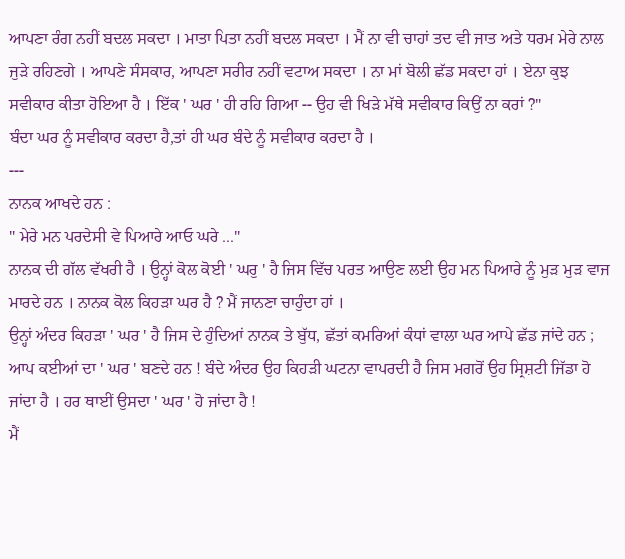ਆਪਣਾ ਰੰਗ ਨਹੀਂ ਬਦਲ ਸਕਦਾ । ਮਾਤਾ ਪਿਤਾ ਨਹੀਂ ਬਦਲ ਸਕਦਾ । ਮੈਂ ਨਾ ਵੀ ਚਾਹਾਂ ਤਦ ਵੀ ਜਾਤ ਅਤੇ ਧਰਮ ਮੇਰੇ ਨਾਲ ਜੁੜੇ ਰਹਿਣਗੇ । ਆਪਣੇ ਸੰਸਕਾਰ, ਆਪਣਾ ਸਰੀਰ ਨਹੀਂ ਵਟਾਅ ਸਕਦਾ । ਨਾ ਮਾਂ ਬੋਲੀ ਛੱਡ ਸਕਦਾ ਹਾਂ । ਏਨਾ ਕੁਝ ਸਵੀਕਾਰ ਕੀਤਾ ਹੋਇਆ ਹੈ । ਇੱਕ ' ਘਰ ' ਹੀ ਰਹਿ ਗਿਆ -- ਉਹ ਵੀ ਖਿੜੇ ਮੱਥੇ ਸਵੀਕਾਰ ਕਿਉਂ ਨਾ ਕਰਾਂ ?"
ਬੰਦਾ ਘਰ ਨੂੰ ਸਵੀਕਾਰ ਕਰਦਾ ਹੈ,ਤਾਂ ਹੀ ਘਰ ਬੰਦੇ ਨੂੰ ਸਵੀਕਾਰ ਕਰਦਾ ਹੈ ।
---
ਨਾਨਕ ਆਖਦੇ ਹਨ :
" ਮੇਰੇ ਮਨ ਪਰਦੇਸੀ ਵੇ ਪਿਆਰੇ ਆਓ ਘਰੇ ..."
ਨਾਨਕ ਦੀ ਗੱਲ ਵੱਖਰੀ ਹੈ । ਉਨ੍ਹਾਂ ਕੋਲ ਕੋਈ ' ਘਰੁ ' ਹੈ ਜਿਸ ਵਿੱਚ ਪਰਤ ਆਉਣ ਲਈ ਉਹ ਮਨ ਪਿਆਰੇ ਨੂੰ ਮੁੜ ਮੁੜ ਵਾਜ ਮਾਰਦੇ ਹਨ । ਨਾਨਕ ਕੋਲ ਕਿਹੜਾ ਘਰ ਹੈ ? ਮੈਂ ਜਾਨਣਾ ਚਾਹੁੰਦਾ ਹਾਂ ।
ਉਨ੍ਹਾਂ ਅੰਦਰ ਕਿਹੜਾ ' ਘਰ ' ਹੈ ਜਿਸ ਦੇ ਹੁੰਦਿਆਂ ਨਾਨਕ ਤੇ ਬੁੱਧ, ਛੱਤਾਂ ਕਮਰਿਆਂ ਕੰਧਾਂ ਵਾਲਾ ਘਰ ਆਪੇ ਛੱਡ ਜਾਂਦੇ ਹਨ ; ਆਪ ਕਈਆਂ ਦਾ ' ਘਰ ' ਬਣਦੇ ਹਨ ! ਬੰਦੇ ਅੰਦਰ ਉਹ ਕਿਹੜੀ ਘਟਨਾ ਵਾਪਰਦੀ ਹੈ ਜਿਸ ਮਗਰੋਂ ਉਹ ਸ੍ਰਿਸ਼ਟੀ ਜਿੱਡਾ ਹੋ ਜਾਂਦਾ ਹੈ । ਹਰ ਥਾਈਂ ਉਸਦਾ ' ਘਰ ' ਹੋ ਜਾਂਦਾ ਹੈ !
ਮੈਂ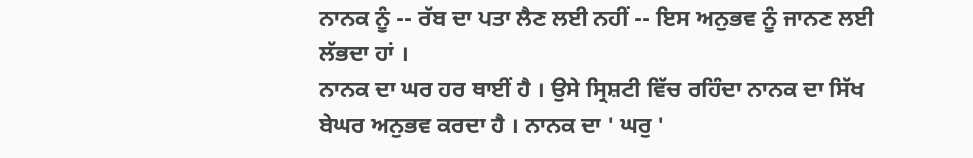ਨਾਨਕ ਨੂੰ -- ਰੱਬ ਦਾ ਪਤਾ ਲੈਣ ਲਈ ਨਹੀਂ -- ਇਸ ਅਨੁਭਵ ਨੂੰ ਜਾਨਣ ਲਈ ਲੱਭਦਾ ਹਾਂ ।
ਨਾਨਕ ਦਾ ਘਰ ਹਰ ਥਾਈਂ ਹੈ । ਉਸੇ ਸ੍ਰਿਸ਼ਟੀ ਵਿੱਚ ਰਹਿੰਦਾ ਨਾਨਕ ਦਾ ਸਿੱਖ ਬੇਘਰ ਅਨੁਭਵ ਕਰਦਾ ਹੈ । ਨਾਨਕ ਦਾ ' ਘਰੁ '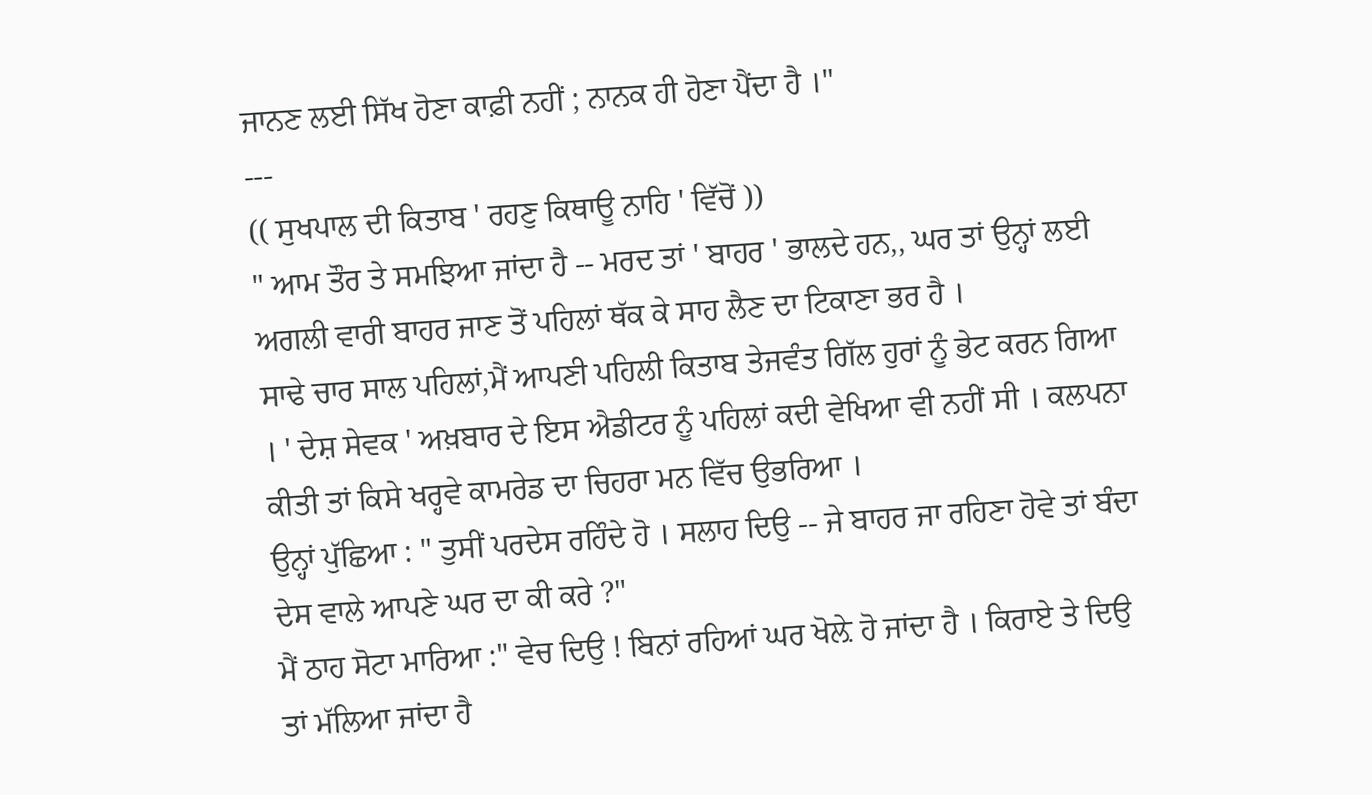ਜਾਨਣ ਲਈ ਸਿੱਖ ਹੋਣਾ ਕਾਫ਼ੀ ਨਹੀਂ ; ਨਾਨਕ ਹੀ ਹੋਣਾ ਪੈਂਦਾ ਹੈ ।"
---
(( ਸੁਖਪਾਲ ਦੀ ਕਿਤਾਬ ' ਰਹਣੁ ਕਿਥਾਊ ਨਾਹਿ ' ਵਿੱਚੋਂ ))
" ਆਮ ਤੌਰ ਤੇ ਸਮਝਿਆ ਜਾਂਦਾ ਹੈ -- ਮਰਦ ਤਾਂ ' ਬਾਹਰ ' ਭਾਲਦੇ ਹਨ,, ਘਰ ਤਾਂ ਉਨ੍ਹਾਂ ਲਈ ਅਗਲੀ ਵਾਰੀ ਬਾਹਰ ਜਾਣ ਤੋਂ ਪਹਿਲਾਂ ਥੱਕ ਕੇ ਸਾਹ ਲੈਣ ਦਾ ਟਿਕਾਣਾ ਭਰ ਹੈ ।
ਸਾਢੇ ਚਾਰ ਸਾਲ ਪਹਿਲਾਂ,ਮੈਂ ਆਪਣੀ ਪਹਿਲੀ ਕਿਤਾਬ ਤੇਜਵੰਤ ਗਿੱਲ ਹੁਰਾਂ ਨੂੰ ਭੇਟ ਕਰਨ ਗਿਆ । ' ਦੇਸ਼ ਸੇਵਕ ' ਅਖ਼ਬਾਰ ਦੇ ਇਸ ਐਡੀਟਰ ਨੂੰ ਪਹਿਲਾਂ ਕਦੀ ਵੇਖਿਆ ਵੀ ਨਹੀਂ ਸੀ । ਕਲਪਨਾ ਕੀਤੀ ਤਾਂ ਕਿਸੇ ਖਰ੍ਹਵੇ ਕਾਮਰੇਡ ਦਾ ਚਿਹਰਾ ਮਨ ਵਿੱਚ ਉਭਰਿਆ ।
ਉਨ੍ਹਾਂ ਪੁੱਛਿਆ : " ਤੁਸੀਂ ਪਰਦੇਸ ਰਹਿੰਦੇ ਹੋ । ਸਲਾਹ ਦਿਉ -- ਜੇ ਬਾਹਰ ਜਾ ਰਹਿਣਾ ਹੋਵੇ ਤਾਂ ਬੰਦਾ ਦੇਸ ਵਾਲੇ ਆਪਣੇ ਘਰ ਦਾ ਕੀ ਕਰੇ ?"
ਮੈਂ ਠਾਹ ਸੋਟਾ ਮਾਰਿਆ :" ਵੇਚ ਦਿਉ ! ਬਿਨਾਂ ਰਹਿਆਂ ਘਰ ਖੋਲ਼ੇ ਹੋ ਜਾਂਦਾ ਹੈ । ਕਿਰਾਏ ਤੇ ਦਿਉ ਤਾਂ ਮੱਲਿਆ ਜਾਂਦਾ ਹੈ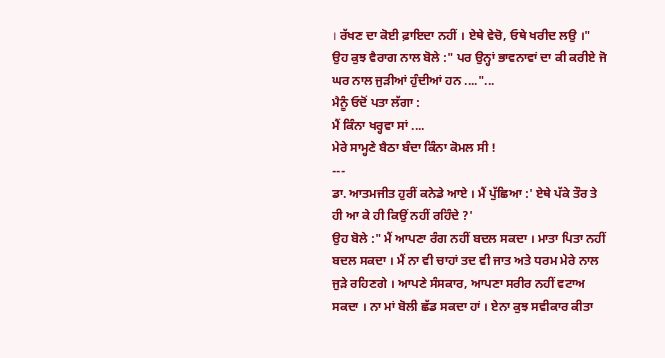। ਰੱਖਣ ਦਾ ਕੋਈ ਫ਼ਾਇਦਾ ਨਹੀਂ । ਏਥੇ ਵੇਚੋ, ਓਥੇ ਖਰੀਦ ਲਉ ।"
ਉਹ ਕੁਝ ਵੈਰਾਗ ਨਾਲ ਬੋਲੇ :" ਪਰ ਉਨ੍ਹਾਂ ਭਾਵਨਾਵਾਂ ਦਾ ਕੀ ਕਰੀਏ ਜੋ ਘਰ ਨਾਲ ਜੁੜੀਆਂ ਹੁੰਦੀਆਂ ਹਨ ...."...
ਮੈਨੂੰ ਓਦੋਂ ਪਤਾ ਲੱਗਾ :
ਮੈਂ ਕਿੰਨਾ ਖਰ੍ਹਵਾ ਸਾਂ ....
ਮੇਰੇ ਸਾਮ੍ਹਣੇ ਬੈਠਾ ਬੰਦਾ ਕਿੰਨਾ ਕੋਮਲ ਸੀ !
---
ਡਾ. ਆਤਮਜੀਤ ਹੁਰੀਂ ਕਨੇਡੇ ਆਏ । ਮੈਂ ਪੁੱਛਿਆ :' ਏਥੇ ਪੱਕੇ ਤੌਰ ਤੇ ਹੀ ਆ ਕੇ ਹੀ ਕਿਉਂ ਨਹੀਂ ਰਹਿੰਦੇ ?'
ਉਹ ਬੋਲੇ :" ਮੈਂ ਆਪਣਾ ਰੰਗ ਨਹੀਂ ਬਦਲ ਸਕਦਾ । ਮਾਤਾ ਪਿਤਾ ਨਹੀਂ ਬਦਲ ਸਕਦਾ । ਮੈਂ ਨਾ ਵੀ ਚਾਹਾਂ ਤਦ ਵੀ ਜਾਤ ਅਤੇ ਧਰਮ ਮੇਰੇ ਨਾਲ ਜੁੜੇ ਰਹਿਣਗੇ । ਆਪਣੇ ਸੰਸਕਾਰ, ਆਪਣਾ ਸਰੀਰ ਨਹੀਂ ਵਟਾਅ ਸਕਦਾ । ਨਾ ਮਾਂ ਬੋਲੀ ਛੱਡ ਸਕਦਾ ਹਾਂ । ਏਨਾ ਕੁਝ ਸਵੀਕਾਰ ਕੀਤਾ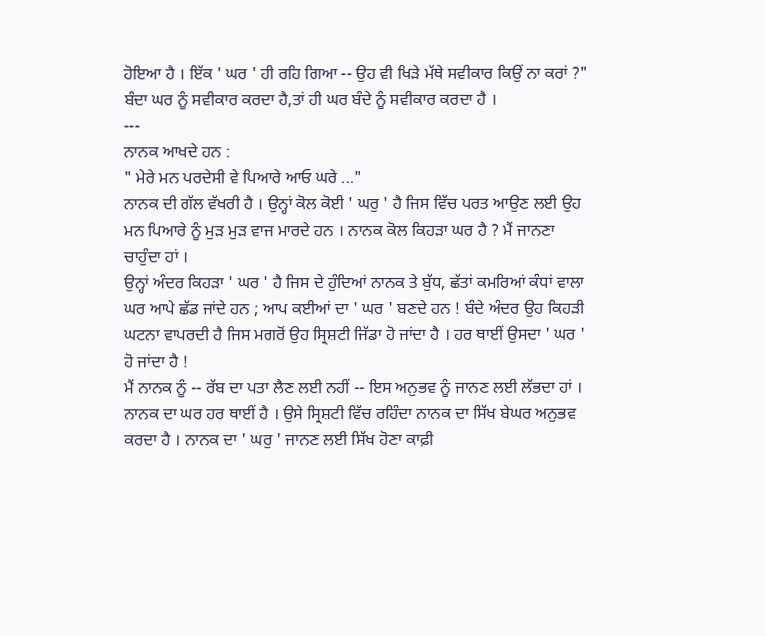ਹੋਇਆ ਹੈ । ਇੱਕ ' ਘਰ ' ਹੀ ਰਹਿ ਗਿਆ -- ਉਹ ਵੀ ਖਿੜੇ ਮੱਥੇ ਸਵੀਕਾਰ ਕਿਉਂ ਨਾ ਕਰਾਂ ?"
ਬੰਦਾ ਘਰ ਨੂੰ ਸਵੀਕਾਰ ਕਰਦਾ ਹੈ,ਤਾਂ ਹੀ ਘਰ ਬੰਦੇ ਨੂੰ ਸਵੀਕਾਰ ਕਰਦਾ ਹੈ ।
---
ਨਾਨਕ ਆਖਦੇ ਹਨ :
" ਮੇਰੇ ਮਨ ਪਰਦੇਸੀ ਵੇ ਪਿਆਰੇ ਆਓ ਘਰੇ ..."
ਨਾਨਕ ਦੀ ਗੱਲ ਵੱਖਰੀ ਹੈ । ਉਨ੍ਹਾਂ ਕੋਲ ਕੋਈ ' ਘਰੁ ' ਹੈ ਜਿਸ ਵਿੱਚ ਪਰਤ ਆਉਣ ਲਈ ਉਹ ਮਨ ਪਿਆਰੇ ਨੂੰ ਮੁੜ ਮੁੜ ਵਾਜ ਮਾਰਦੇ ਹਨ । ਨਾਨਕ ਕੋਲ ਕਿਹੜਾ ਘਰ ਹੈ ? ਮੈਂ ਜਾਨਣਾ ਚਾਹੁੰਦਾ ਹਾਂ ।
ਉਨ੍ਹਾਂ ਅੰਦਰ ਕਿਹੜਾ ' ਘਰ ' ਹੈ ਜਿਸ ਦੇ ਹੁੰਦਿਆਂ ਨਾਨਕ ਤੇ ਬੁੱਧ, ਛੱਤਾਂ ਕਮਰਿਆਂ ਕੰਧਾਂ ਵਾਲਾ ਘਰ ਆਪੇ ਛੱਡ ਜਾਂਦੇ ਹਨ ; ਆਪ ਕਈਆਂ ਦਾ ' ਘਰ ' ਬਣਦੇ ਹਨ ! ਬੰਦੇ ਅੰਦਰ ਉਹ ਕਿਹੜੀ ਘਟਨਾ ਵਾਪਰਦੀ ਹੈ ਜਿਸ ਮਗਰੋਂ ਉਹ ਸ੍ਰਿਸ਼ਟੀ ਜਿੱਡਾ ਹੋ ਜਾਂਦਾ ਹੈ । ਹਰ ਥਾਈਂ ਉਸਦਾ ' ਘਰ ' ਹੋ ਜਾਂਦਾ ਹੈ !
ਮੈਂ ਨਾਨਕ ਨੂੰ -- ਰੱਬ ਦਾ ਪਤਾ ਲੈਣ ਲਈ ਨਹੀਂ -- ਇਸ ਅਨੁਭਵ ਨੂੰ ਜਾਨਣ ਲਈ ਲੱਭਦਾ ਹਾਂ ।
ਨਾਨਕ ਦਾ ਘਰ ਹਰ ਥਾਈਂ ਹੈ । ਉਸੇ ਸ੍ਰਿਸ਼ਟੀ ਵਿੱਚ ਰਹਿੰਦਾ ਨਾਨਕ ਦਾ ਸਿੱਖ ਬੇਘਰ ਅਨੁਭਵ ਕਰਦਾ ਹੈ । ਨਾਨਕ ਦਾ ' ਘਰੁ ' ਜਾਨਣ ਲਈ ਸਿੱਖ ਹੋਣਾ ਕਾਫ਼ੀ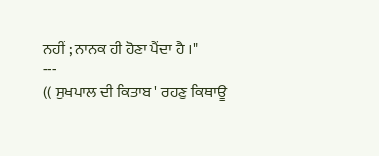ਨਹੀਂ ; ਨਾਨਕ ਹੀ ਹੋਣਾ ਪੈਂਦਾ ਹੈ ।"
---
(( ਸੁਖਪਾਲ ਦੀ ਕਿਤਾਬ ' ਰਹਣੁ ਕਿਥਾਊ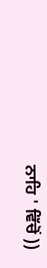ਨਾਹਿ ' ਵਿੱਚੋਂ ))